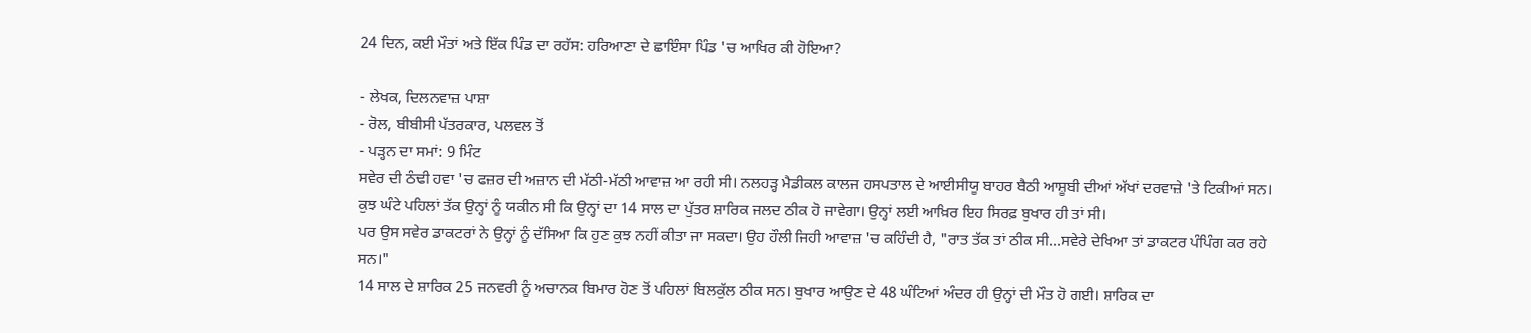24 ਦਿਨ, ਕਈ ਮੌਤਾਂ ਅਤੇ ਇੱਕ ਪਿੰਡ ਦਾ ਰਹੱਸ: ਹਰਿਆਣਾ ਦੇ ਛਾਇੰਸਾ ਪਿੰਡ 'ਚ ਆਖਿਰ ਕੀ ਹੋਇਆ?

- ਲੇਖਕ, ਦਿਲਨਵਾਜ਼ ਪਾਸ਼ਾ
- ਰੋਲ, ਬੀਬੀਸੀ ਪੱਤਰਕਾਰ, ਪਲਵਲ ਤੋਂ
- ਪੜ੍ਹਨ ਦਾ ਸਮਾਂ: 9 ਮਿੰਟ
ਸਵੇਰ ਦੀ ਠੰਢੀ ਹਵਾ 'ਚ ਫਜ਼ਰ ਦੀ ਅਜ਼ਾਨ ਦੀ ਮੱਠੀ-ਮੱਠੀ ਆਵਾਜ਼ ਆ ਰਹੀ ਸੀ। ਨਲਹੜ੍ਹ ਮੈਡੀਕਲ ਕਾਲਜ ਹਸਪਤਾਲ ਦੇ ਆਈਸੀਯੂ ਬਾਹਰ ਬੈਠੀ ਆਸ਼ੂਬੀ ਦੀਆਂ ਅੱਖਾਂ ਦਰਵਾਜ਼ੇ 'ਤੇ ਟਿਕੀਆਂ ਸਨ।
ਕੁਝ ਘੰਟੇ ਪਹਿਲਾਂ ਤੱਕ ਉਨ੍ਹਾਂ ਨੂੰ ਯਕੀਨ ਸੀ ਕਿ ਉਨ੍ਹਾਂ ਦਾ 14 ਸਾਲ ਦਾ ਪੁੱਤਰ ਸ਼ਾਰਿਕ ਜਲਦ ਠੀਕ ਹੋ ਜਾਵੇਗਾ। ਉਨ੍ਹਾਂ ਲਈ ਆਖ਼ਿਰ ਇਹ ਸਿਰਫ਼ ਬੁਖਾਰ ਹੀ ਤਾਂ ਸੀ।
ਪਰ ਉਸ ਸਵੇਰ ਡਾਕਟਰਾਂ ਨੇ ਉਨ੍ਹਾਂ ਨੂੰ ਦੱਸਿਆ ਕਿ ਹੁਣ ਕੁਝ ਨਹੀਂ ਕੀਤਾ ਜਾ ਸਕਦਾ। ਉਹ ਹੌਲੀ ਜਿਹੀ ਆਵਾਜ਼ 'ਚ ਕਹਿੰਦੀ ਹੈ, "ਰਾਤ ਤੱਕ ਤਾਂ ਠੀਕ ਸੀ...ਸਵੇਰੇ ਦੇਖਿਆ ਤਾਂ ਡਾਕਟਰ ਪੰਪਿੰਗ ਕਰ ਰਹੇ ਸਨ।"
14 ਸਾਲ ਦੇ ਸ਼ਾਰਿਕ 25 ਜਨਵਰੀ ਨੂੰ ਅਚਾਨਕ ਬਿਮਾਰ ਹੋਣ ਤੋਂ ਪਹਿਲਾਂ ਬਿਲਕੁੱਲ ਠੀਕ ਸਨ। ਬੁਖਾਰ ਆਉਣ ਦੇ 48 ਘੰਟਿਆਂ ਅੰਦਰ ਹੀ ਉਨ੍ਹਾਂ ਦੀ ਮੌਤ ਹੋ ਗਈ। ਸ਼ਾਰਿਕ ਦਾ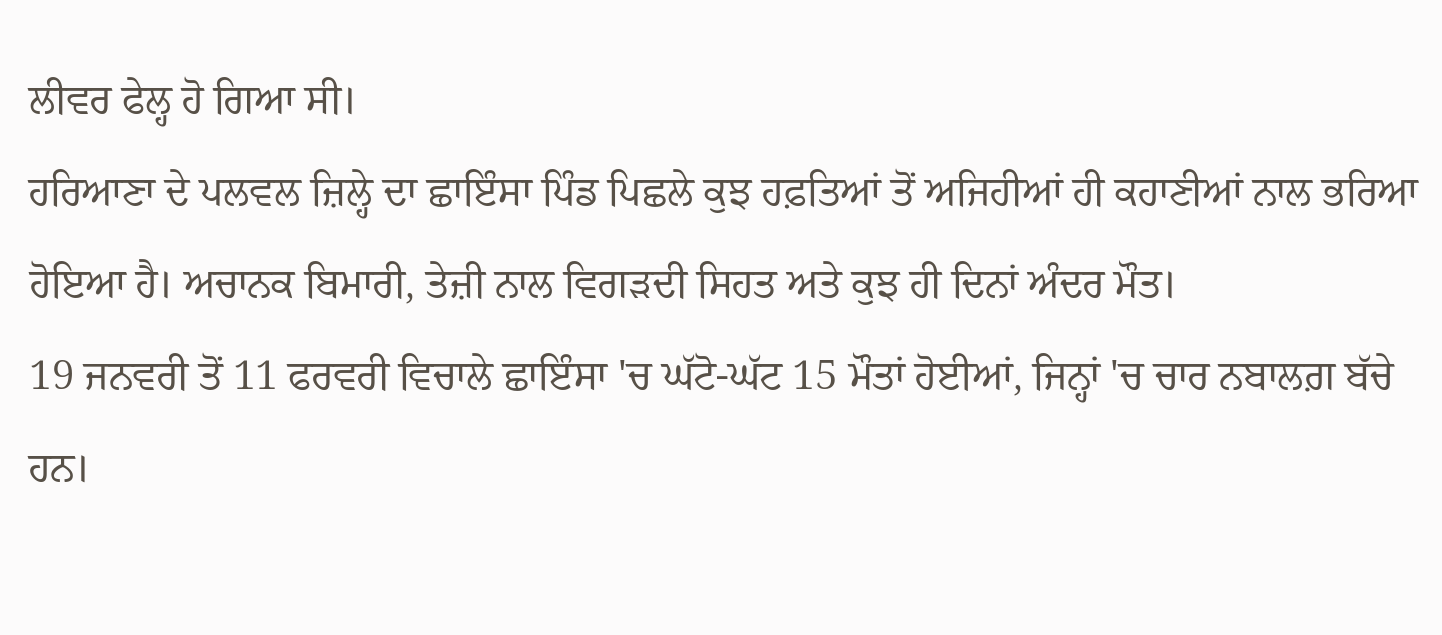ਲੀਵਰ ਫੇਲ੍ਹ ਹੋ ਗਿਆ ਸੀ।
ਹਰਿਆਣਾ ਦੇ ਪਲਵਲ ਜ਼ਿਲ੍ਹੇ ਦਾ ਛਾਇੰਸਾ ਪਿੰਡ ਪਿਛਲੇ ਕੁਝ ਹਫ਼ਤਿਆਂ ਤੋਂ ਅਜਿਹੀਆਂ ਹੀ ਕਹਾਣੀਆਂ ਨਾਲ ਭਰਿਆ ਹੋਇਆ ਹੈ। ਅਚਾਨਕ ਬਿਮਾਰੀ, ਤੇਜ਼ੀ ਨਾਲ ਵਿਗੜਦੀ ਸਿਹਤ ਅਤੇ ਕੁਝ ਹੀ ਦਿਨਾਂ ਅੰਦਰ ਮੌਤ।
19 ਜਨਵਰੀ ਤੋਂ 11 ਫਰਵਰੀ ਵਿਚਾਲੇ ਛਾਇੰਸਾ 'ਚ ਘੱਟੋ-ਘੱਟ 15 ਮੌਤਾਂ ਹੋਈਆਂ, ਜਿਨ੍ਹਾਂ 'ਚ ਚਾਰ ਨਬਾਲਗ਼ ਬੱਚੇ ਹਨ।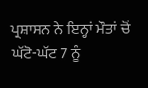ਪ੍ਰਸ਼ਾਸਨ ਨੇ ਇਨ੍ਹਾਂ ਮੌਤਾਂ ਚੋਂ ਘੱਟੋ-ਘੱਟ 7 ਨੂੰ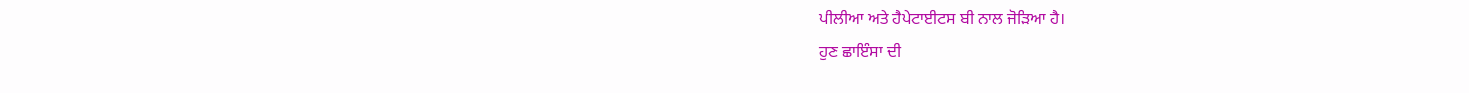ਪੀਲੀਆ ਅਤੇ ਹੈਪੇਟਾਈਟਸ ਬੀ ਨਾਲ ਜੋੜਿਆ ਹੈ।
ਹੁਣ ਛਾਇੰਸਾ ਦੀ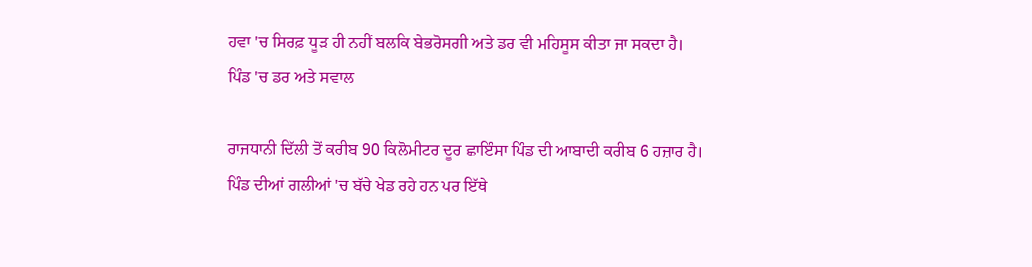ਹਵਾ 'ਚ ਸਿਰਫ਼ ਧੂੜ ਹੀ ਨਹੀਂ ਬਲਕਿ ਬੇਭਰੋਸਗੀ ਅਤੇ ਡਰ ਵੀ ਮਹਿਸੂਸ ਕੀਤਾ ਜਾ ਸਕਦਾ ਹੈ।
ਪਿੰਡ 'ਚ ਡਰ ਅਤੇ ਸਵਾਲ

ਰਾਜਧਾਨੀ ਦਿੱਲੀ ਤੋਂ ਕਰੀਬ 90 ਕਿਲੋਮੀਟਰ ਦੂਰ ਛਾਇੰਸਾ ਪਿੰਡ ਦੀ ਆਬਾਦੀ ਕਰੀਬ 6 ਹਜ਼ਾਰ ਹੈ।
ਪਿੰਡ ਦੀਆਂ ਗਲੀਆਂ 'ਚ ਬੱਚੇ ਖੇਡ ਰਹੇ ਹਨ ਪਰ ਇੱਥੇ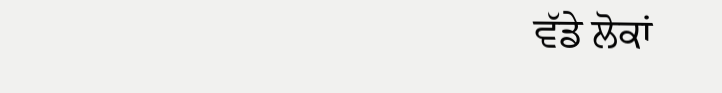ਵੱਡੇ ਲੋਕਾਂ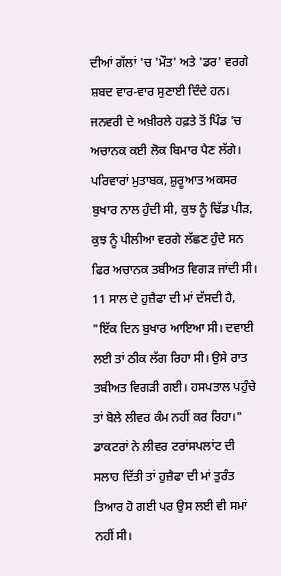ਦੀਆਂ ਗੱਲਾਂ 'ਚ 'ਮੌਤ' ਅਤੇ 'ਡਰ' ਵਰਗੇ ਸ਼ਬਦ ਵਾਰ-ਵਾਰ ਸੁਣਾਈ ਦਿੰਦੇ ਹਨ।
ਜਨਵਰੀ ਦੇ ਅਖ਼ੀਰਲੇ ਹਫ਼ਤੇ ਤੋਂ ਪਿੰਡ 'ਚ ਅਚਾਨਕ ਕਈ ਲੋਕ ਬਿਮਾਰ ਪੈਣ ਲੱਗੇ। ਪਰਿਵਾਰਾਂ ਮੁਤਾਬਕ, ਸ਼ੁਰੂਆਤ ਅਕਸਰ ਬੁਖਾਰ ਨਾਲ ਹੁੰਦੀ ਸੀ, ਕੁਝ ਨੂੰ ਢਿੱਡ ਪੀੜ, ਕੁਝ ਨੂੰ ਪੀਲੀਆ ਵਰਗੇ ਲੱਛਣ ਹੁੰਦੇ ਸਨ ਫਿਰ ਅਚਾਨਕ ਤਬੀਅਤ ਵਿਗੜ ਜਾਂਦੀ ਸੀ।
11 ਸਾਲ ਦੇ ਹੁਜ਼ੈਫਾ ਦੀ ਮਾਂ ਦੱਸਦੀ ਹੈ, "ਇੱਕ ਦਿਨ ਬੁਖਾਰ ਆਇਆ ਸੀ। ਦਵਾਈ ਲਈ ਤਾਂ ਠੀਕ ਲੱਗ ਰਿਹਾ ਸੀ। ਉਸੇ ਰਾਤ ਤਬੀਅਤ ਵਿਗੜੀ ਗਈ। ਹਸਪਤਾਲ ਪਹੁੰਚੇ ਤਾਂ ਬੋਲੇ ਲੀਵਰ ਕੰਮ ਨਹੀਂ ਕਰ ਰਿਹਾ।"
ਡਾਕਟਰਾਂ ਨੇ ਲੀਵਰ ਟਰਾਂਸਪਲਾਂਟ ਦੀ ਸਲਾਹ ਦਿੱਤੀ ਤਾਂ ਹੁਜ਼ੈਫਾ ਦੀ ਮਾਂ ਤੁਰੰਤ ਤਿਆਰ ਹੋ ਗਈ ਪਰ ਉਸ ਲਈ ਵੀ ਸਮਾਂ ਨਹੀਂ ਸੀ।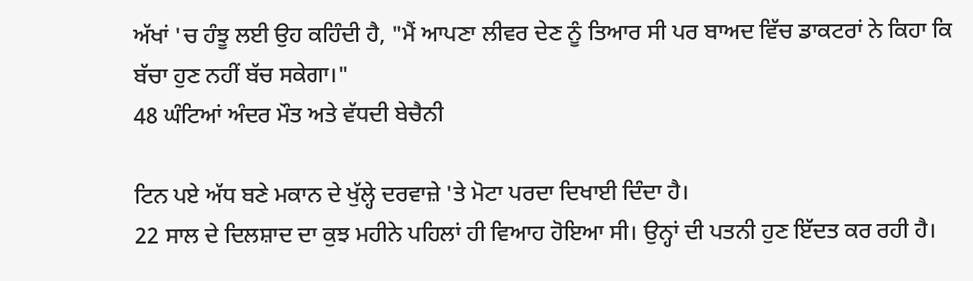ਅੱਖਾਂ 'ਚ ਹੰਝੂ ਲਈ ਉਹ ਕਹਿੰਦੀ ਹੈ, "ਮੈਂ ਆਪਣਾ ਲੀਵਰ ਦੇਣ ਨੂੰ ਤਿਆਰ ਸੀ ਪਰ ਬਾਅਦ ਵਿੱਚ ਡਾਕਟਰਾਂ ਨੇ ਕਿਹਾ ਕਿ ਬੱਚਾ ਹੁਣ ਨਹੀਂ ਬੱਚ ਸਕੇਗਾ।"
48 ਘੰਟਿਆਂ ਅੰਦਰ ਮੌਤ ਅਤੇ ਵੱਧਦੀ ਬੇਚੈਨੀ

ਟਿਨ ਪਏ ਅੱਧ ਬਣੇ ਮਕਾਨ ਦੇ ਖੁੱਲ੍ਹੇ ਦਰਵਾਜ਼ੇ 'ਤੇ ਮੋਟਾ ਪਰਦਾ ਦਿਖਾਈ ਦਿੰਦਾ ਹੈ।
22 ਸਾਲ ਦੇ ਦਿਲਸ਼ਾਦ ਦਾ ਕੁਝ ਮਹੀਨੇ ਪਹਿਲਾਂ ਹੀ ਵਿਆਹ ਹੋਇਆ ਸੀ। ਉਨ੍ਹਾਂ ਦੀ ਪਤਨੀ ਹੁਣ ਇੱਦਤ ਕਰ ਰਹੀ ਹੈ।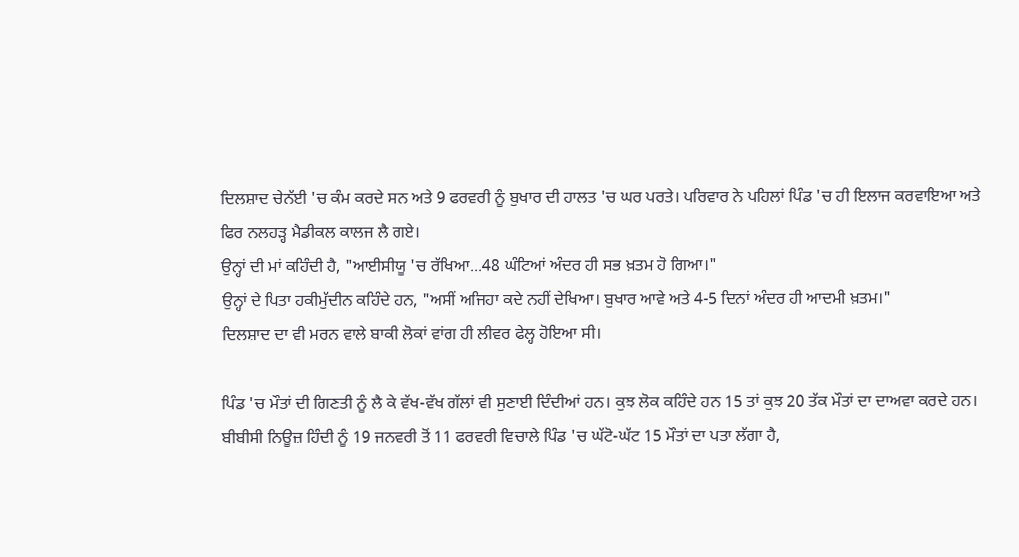ਦਿਲਸ਼ਾਦ ਚੇਨੱਈ 'ਚ ਕੰਮ ਕਰਦੇ ਸਨ ਅਤੇ 9 ਫਰਵਰੀ ਨੂੰ ਬੁਖਾਰ ਦੀ ਹਾਲਤ 'ਚ ਘਰ ਪਰਤੇ। ਪਰਿਵਾਰ ਨੇ ਪਹਿਲਾਂ ਪਿੰਡ 'ਚ ਹੀ ਇਲਾਜ ਕਰਵਾਇਆ ਅਤੇ ਫਿਰ ਨਲਹੜ੍ਹ ਮੈਡੀਕਲ ਕਾਲਜ ਲੈ ਗਏ।
ਉਨ੍ਹਾਂ ਦੀ ਮਾਂ ਕਹਿੰਦੀ ਹੈ, "ਆਈਸੀਯੂ 'ਚ ਰੱਖਿਆ...48 ਘੰਟਿਆਂ ਅੰਦਰ ਹੀ ਸਭ ਖ਼ਤਮ ਹੋ ਗਿਆ।"
ਉਨ੍ਹਾਂ ਦੇ ਪਿਤਾ ਹਕੀਮੁੱਦੀਨ ਕਹਿੰਦੇ ਹਨ, "ਅਸੀਂ ਅਜਿਹਾ ਕਦੇ ਨਹੀਂ ਦੇਖਿਆ। ਬੁਖਾਰ ਆਵੇ ਅਤੇ 4-5 ਦਿਨਾਂ ਅੰਦਰ ਹੀ ਆਦਮੀ ਖ਼ਤਮ।"
ਦਿਲਸ਼ਾਦ ਦਾ ਵੀ ਮਰਨ ਵਾਲੇ ਬਾਕੀ ਲੋਕਾਂ ਵਾਂਗ ਹੀ ਲੀਵਰ ਫੇਲ੍ਹ ਹੋਇਆ ਸੀ।

ਪਿੰਡ 'ਚ ਮੌਤਾਂ ਦੀ ਗਿਣਤੀ ਨੂੰ ਲੈ ਕੇ ਵੱਖ-ਵੱਖ ਗੱਲਾਂ ਵੀ ਸੁਣਾਈ ਦਿੰਦੀਆਂ ਹਨ। ਕੁਝ ਲੋਕ ਕਹਿੰਦੇ ਹਨ 15 ਤਾਂ ਕੁਝ 20 ਤੱਕ ਮੌਤਾਂ ਦਾ ਦਾਅਵਾ ਕਰਦੇ ਹਨ।
ਬੀਬੀਸੀ ਨਿਊਜ਼ ਹਿੰਦੀ ਨੂੰ 19 ਜਨਵਰੀ ਤੋਂ 11 ਫਰਵਰੀ ਵਿਚਾਲੇ ਪਿੰਡ 'ਚ ਘੱਟੋ-ਘੱਟ 15 ਮੌਤਾਂ ਦਾ ਪਤਾ ਲੱਗਾ ਹੈ,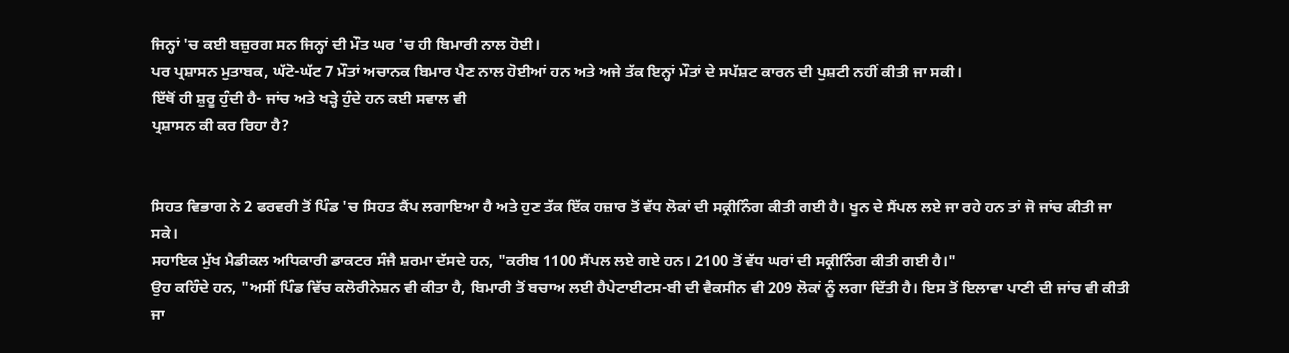ਜਿਨ੍ਹਾਂ 'ਚ ਕਈ ਬਜ਼ੁਰਗ ਸਨ ਜਿਨ੍ਹਾਂ ਦੀ ਮੌਤ ਘਰ 'ਚ ਹੀ ਬਿਮਾਰੀ ਨਾਲ ਹੋਈ।
ਪਰ ਪ੍ਰਸ਼ਾਸਨ ਮੁਤਾਬਕ, ਘੱਟੋ-ਘੱਟ 7 ਮੌਤਾਂ ਅਚਾਨਕ ਬਿਮਾਰ ਪੈਣ ਨਾਲ ਹੋਈਆਂ ਹਨ ਅਤੇ ਅਜੇ ਤੱਕ ਇਨ੍ਹਾਂ ਮੌਤਾਂ ਦੇ ਸਪੱਸ਼ਟ ਕਾਰਨ ਦੀ ਪੁਸ਼ਟੀ ਨਹੀਂ ਕੀਤੀ ਜਾ ਸਕੀ।
ਇੱਥੋਂ ਹੀ ਸ਼ੁਰੂ ਹੁੰਦੀ ਹੈ- ਜਾਂਚ ਅਤੇ ਖੜ੍ਹੇ ਹੁੰਦੇ ਹਨ ਕਈ ਸਵਾਲ ਵੀ
ਪ੍ਰਸ਼ਾਸਨ ਕੀ ਕਰ ਰਿਹਾ ਹੈ?


ਸਿਹਤ ਵਿਭਾਗ ਨੇ 2 ਫਰਵਰੀ ਤੋਂ ਪਿੰਡ 'ਚ ਸਿਹਤ ਕੈਂਪ ਲਗਾਇਆ ਹੈ ਅਤੇ ਹੁਣ ਤੱਕ ਇੱਕ ਹਜ਼ਾਰ ਤੋਂ ਵੱਧ ਲੋਕਾਂ ਦੀ ਸਕ੍ਰੀਨਿੰਗ ਕੀਤੀ ਗਈ ਹੈ। ਖੂਨ ਦੇ ਸੈਂਪਲ ਲਏ ਜਾ ਰਹੇ ਹਨ ਤਾਂ ਜੋ ਜਾਂਚ ਕੀਤੀ ਜਾ ਸਕੇ।
ਸਹਾਇਕ ਮੁੱਖ ਮੈਡੀਕਲ ਅਧਿਕਾਰੀ ਡਾਕਟਰ ਸੰਜੈ ਸ਼ਰਮਾ ਦੱਸਦੇ ਹਨ, "ਕਰੀਬ 1100 ਸੈਂਪਲ ਲਏ ਗਏ ਹਨ। 2100 ਤੋਂ ਵੱਧ ਘਰਾਂ ਦੀ ਸਕ੍ਰੀਨਿੰਗ ਕੀਤੀ ਗਈ ਹੈ।"
ਉਹ ਕਹਿੰਦੇ ਹਨ, "ਅਸੀਂ ਪਿੰਡ ਵਿੱਚ ਕਲੋਰੀਨੇਸ਼ਨ ਵੀ ਕੀਤਾ ਹੈ, ਬਿਮਾਰੀ ਤੋਂ ਬਚਾਅ ਲਈ ਹੈਪੇਟਾਈਟਸ-ਬੀ ਦੀ ਵੈਕਸੀਨ ਵੀ 209 ਲੋਕਾਂ ਨੂੰ ਲਗਾ ਦਿੱਤੀ ਹੈ। ਇਸ ਤੋਂ ਇਲਾਵਾ ਪਾਣੀ ਦੀ ਜਾਂਚ ਵੀ ਕੀਤੀ ਜਾ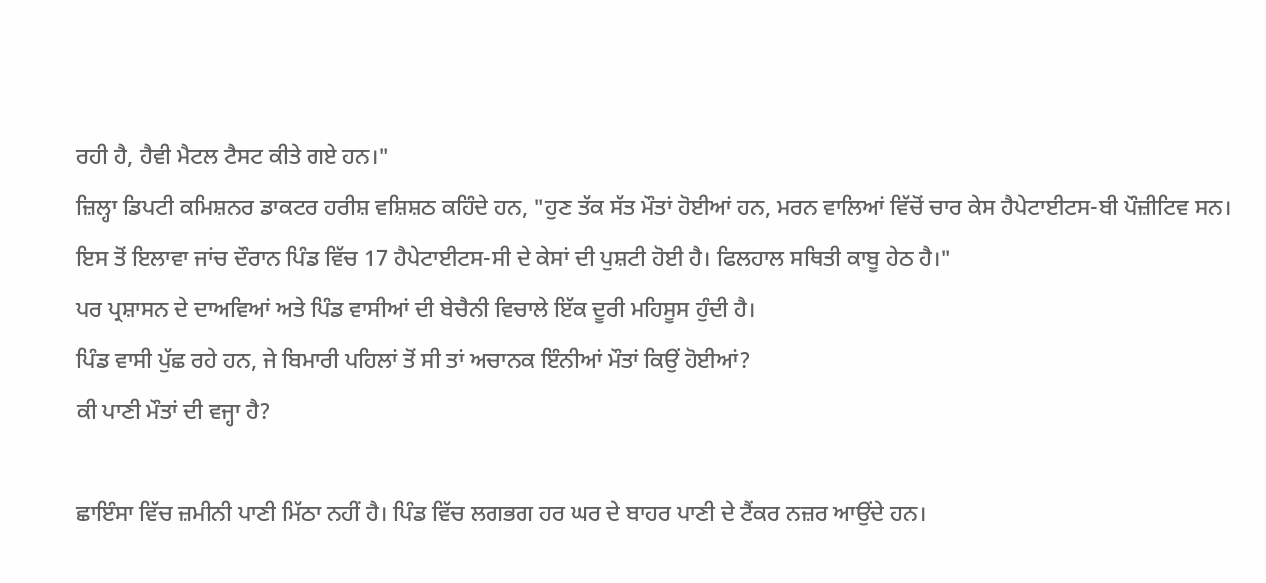ਰਹੀ ਹੈ, ਹੈਵੀ ਮੈਟਲ ਟੈਸਟ ਕੀਤੇ ਗਏ ਹਨ।"
ਜ਼ਿਲ੍ਹਾ ਡਿਪਟੀ ਕਮਿਸ਼ਨਰ ਡਾਕਟਰ ਹਰੀਸ਼ ਵਸ਼ਿਸ਼ਠ ਕਹਿੰਦੇ ਹਨ, "ਹੁਣ ਤੱਕ ਸੱਤ ਮੌਤਾਂ ਹੋਈਆਂ ਹਨ, ਮਰਨ ਵਾਲਿਆਂ ਵਿੱਚੋਂ ਚਾਰ ਕੇਸ ਹੈਪੇਟਾਈਟਸ-ਬੀ ਪੌਜ਼ੀਟਿਵ ਸਨ। ਇਸ ਤੋਂ ਇਲਾਵਾ ਜਾਂਚ ਦੌਰਾਨ ਪਿੰਡ ਵਿੱਚ 17 ਹੈਪੇਟਾਈਟਸ-ਸੀ ਦੇ ਕੇਸਾਂ ਦੀ ਪੁਸ਼ਟੀ ਹੋਈ ਹੈ। ਫਿਲਹਾਲ ਸਥਿਤੀ ਕਾਬੂ ਹੇਠ ਹੈ।"
ਪਰ ਪ੍ਰਸ਼ਾਸਨ ਦੇ ਦਾਅਵਿਆਂ ਅਤੇ ਪਿੰਡ ਵਾਸੀਆਂ ਦੀ ਬੇਚੈਨੀ ਵਿਚਾਲੇ ਇੱਕ ਦੂਰੀ ਮਹਿਸੂਸ ਹੁੰਦੀ ਹੈ।
ਪਿੰਡ ਵਾਸੀ ਪੁੱਛ ਰਹੇ ਹਨ, ਜੇ ਬਿਮਾਰੀ ਪਹਿਲਾਂ ਤੋਂ ਸੀ ਤਾਂ ਅਚਾਨਕ ਇੰਨੀਆਂ ਮੌਤਾਂ ਕਿਉਂ ਹੋਈਆਂ?
ਕੀ ਪਾਣੀ ਮੌਤਾਂ ਦੀ ਵਜ੍ਹਾ ਹੈ?

ਛਾਇੰਸਾ ਵਿੱਚ ਜ਼ਮੀਨੀ ਪਾਣੀ ਮਿੱਠਾ ਨਹੀਂ ਹੈ। ਪਿੰਡ ਵਿੱਚ ਲਗਭਗ ਹਰ ਘਰ ਦੇ ਬਾਹਰ ਪਾਣੀ ਦੇ ਟੈਂਕਰ ਨਜ਼ਰ ਆਉਂਦੇ ਹਨ।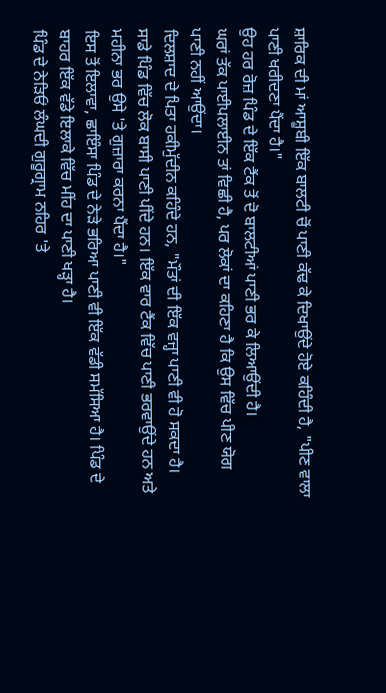ਸ਼ਾਰਿਕ ਦੀ ਮਾਂ ਆਸ਼ੂਬੀ ਇੱਕ ਬਾਲਟੀ ਚੋਂ ਪਾਣੀ ਕੱਢ ਕੇ ਦਿਖਾਉਂਦੇ ਹੋਏ ਕਹਿੰਦੀ ਹੈ, "ਪੀਣ ਵਾਲਾ ਪਾਣੀ ਖਰੀਦਣਾ ਪੈਂਦਾ ਹੈ।"
ਉਹ ਹਰ ਰੋਜ਼ ਪਿੰਡ ਦੇ ਇੱਕ ਟੈਂਕ ਤੋਂ ਦੋ ਬਾਲਟੀਆਂ ਪਾਣੀ ਭਰ ਕੇ ਲਿਆਉਂਦੀ ਹੈ।
ਘਰਾਂ ਤੱਕ ਪਾਈਪਲਾਈਨ ਤਾਂ ਵਿਛੀ ਹੈ, ਪਰ ਲੋਕਾਂ ਦਾ ਕਹਿਣਾ ਹੈ ਕਿ ਉਸ ਵਿੱਚ ਪੀਣ ਯੋਗ ਪਾਣੀ ਨਹੀਂ ਆਉਂਦਾ।
ਦਿਲਸ਼ਾਦ ਦੇ ਪਿਤਾ ਹਕੀਮੁੱਦੀਨ ਕਹਿੰਦੇ ਹਨ, "ਮੌਤਾਂ ਦੀ ਇੱਕ ਵਜ੍ਹਾ ਪਾਣੀ ਵੀ ਹੋ ਸਕਦਾ ਹੈ। ਸਾਡੇ ਪਿੰਡ ਵਿੱਚ ਲੋਕ ਬਾਸੀ ਪਾਣੀ ਪੀਂਦੇ ਹਨ। ਇੱਕ ਵਾਰ ਟੈਂਕ ਵਿੱਚ ਪਾਣੀ ਭਰਵਾਉਂਦੇ ਹਨ ਅਤੇ ਮਹੀਨਾ ਭਰ ਉਸੇ 'ਤੇ ਗੁਜ਼ਾਰਾ ਕਰਨਾ ਪੈਂਦਾ ਹੈ।"
ਇਸ ਤੋਂ ਇਲਾਵਾ, ਛਾਇੰਸਾ ਪਿੰਡ ਦੇ ਨੇੜੇ ਭਰਿਆ ਪਾਣੀ ਵੀ ਇੱਕ ਵੱਡੀ ਸਮੱਸਿਆ ਹੈ। ਪਿੰਡ ਦੇ ਬਾਹਰ ਇੱਕ ਵੱਡੇ ਇਲਾਕੇ ਵਿੱਚ ਮੀਂਹ ਦਾ ਪਾਣੀ ਖੜ੍ਹਾ ਹੈ।
ਪਿੰਡ ਦੇ ਨੇੜਿਓਂ ਲੰਘਦੀ ਗੁਰੂਗ੍ਰਾਮ ਨਹਿਰ 'ਤੇ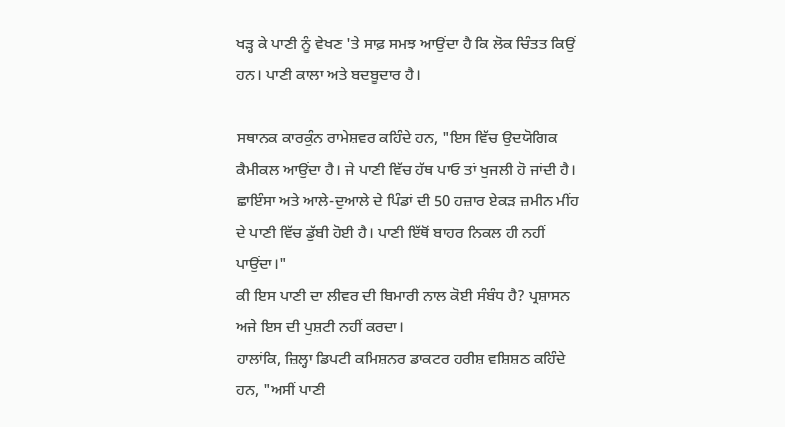ਖੜ੍ਹ ਕੇ ਪਾਣੀ ਨੂੰ ਵੇਖਣ 'ਤੇ ਸਾਫ਼ ਸਮਝ ਆਉਂਦਾ ਹੈ ਕਿ ਲੋਕ ਚਿੰਤਤ ਕਿਉਂ ਹਨ। ਪਾਣੀ ਕਾਲਾ ਅਤੇ ਬਦਬੂਦਾਰ ਹੈ।

ਸਥਾਨਕ ਕਾਰਕੁੰਨ ਰਾਮੇਸ਼ਵਰ ਕਹਿੰਦੇ ਹਨ, "ਇਸ ਵਿੱਚ ਉਦਯੋਗਿਕ ਕੈਮੀਕਲ ਆਉਂਦਾ ਹੈ। ਜੇ ਪਾਣੀ ਵਿੱਚ ਹੱਥ ਪਾਓ ਤਾਂ ਖੁਜਲੀ ਹੋ ਜਾਂਦੀ ਹੈ। ਛਾਇੰਸਾ ਅਤੇ ਆਲੇ-ਦੁਆਲੇ ਦੇ ਪਿੰਡਾਂ ਦੀ 50 ਹਜ਼ਾਰ ਏਕੜ ਜ਼ਮੀਨ ਮੀਂਹ ਦੇ ਪਾਣੀ ਵਿੱਚ ਡੁੱਬੀ ਹੋਈ ਹੈ। ਪਾਣੀ ਇੱਥੋਂ ਬਾਹਰ ਨਿਕਲ ਹੀ ਨਹੀਂ ਪਾਉਂਦਾ।"
ਕੀ ਇਸ ਪਾਣੀ ਦਾ ਲੀਵਰ ਦੀ ਬਿਮਾਰੀ ਨਾਲ ਕੋਈ ਸੰਬੰਧ ਹੈ? ਪ੍ਰਸ਼ਾਸਨ ਅਜੇ ਇਸ ਦੀ ਪੁਸ਼ਟੀ ਨਹੀਂ ਕਰਦਾ।
ਹਾਲਾਂਕਿ, ਜ਼ਿਲ੍ਹਾ ਡਿਪਟੀ ਕਮਿਸ਼ਨਰ ਡਾਕਟਰ ਹਰੀਸ਼ ਵਸ਼ਿਸ਼ਠ ਕਹਿੰਦੇ ਹਨ, "ਅਸੀਂ ਪਾਣੀ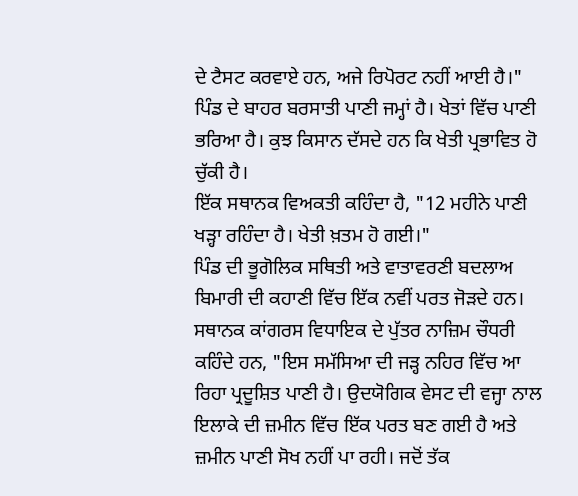ਦੇ ਟੈਸਟ ਕਰਵਾਏ ਹਨ, ਅਜੇ ਰਿਪੋਰਟ ਨਹੀਂ ਆਈ ਹੈ।"
ਪਿੰਡ ਦੇ ਬਾਹਰ ਬਰਸਾਤੀ ਪਾਣੀ ਜਮ੍ਹਾਂ ਹੈ। ਖੇਤਾਂ ਵਿੱਚ ਪਾਣੀ ਭਰਿਆ ਹੈ। ਕੁਝ ਕਿਸਾਨ ਦੱਸਦੇ ਹਨ ਕਿ ਖੇਤੀ ਪ੍ਰਭਾਵਿਤ ਹੋ ਚੁੱਕੀ ਹੈ।
ਇੱਕ ਸਥਾਨਕ ਵਿਅਕਤੀ ਕਹਿੰਦਾ ਹੈ, "12 ਮਹੀਨੇ ਪਾਣੀ ਖੜ੍ਹਾ ਰਹਿੰਦਾ ਹੈ। ਖੇਤੀ ਖ਼ਤਮ ਹੋ ਗਈ।"
ਪਿੰਡ ਦੀ ਭੂਗੋਲਿਕ ਸਥਿਤੀ ਅਤੇ ਵਾਤਾਵਰਣੀ ਬਦਲਾਅ ਬਿਮਾਰੀ ਦੀ ਕਹਾਣੀ ਵਿੱਚ ਇੱਕ ਨਵੀਂ ਪਰਤ ਜੋੜਦੇ ਹਨ।
ਸਥਾਨਕ ਕਾਂਗਰਸ ਵਿਧਾਇਕ ਦੇ ਪੁੱਤਰ ਨਾਜ਼ਿਮ ਚੌਧਰੀ ਕਹਿੰਦੇ ਹਨ, "ਇਸ ਸਮੱਸਿਆ ਦੀ ਜੜ੍ਹ ਨਹਿਰ ਵਿੱਚ ਆ ਰਿਹਾ ਪ੍ਰਦੂਸ਼ਿਤ ਪਾਣੀ ਹੈ। ਉਦਯੋਗਿਕ ਵੇਸਟ ਦੀ ਵਜ੍ਹਾ ਨਾਲ ਇਲਾਕੇ ਦੀ ਜ਼ਮੀਨ ਵਿੱਚ ਇੱਕ ਪਰਤ ਬਣ ਗਈ ਹੈ ਅਤੇ ਜ਼ਮੀਨ ਪਾਣੀ ਸੋਖ ਨਹੀਂ ਪਾ ਰਹੀ। ਜਦੋਂ ਤੱਕ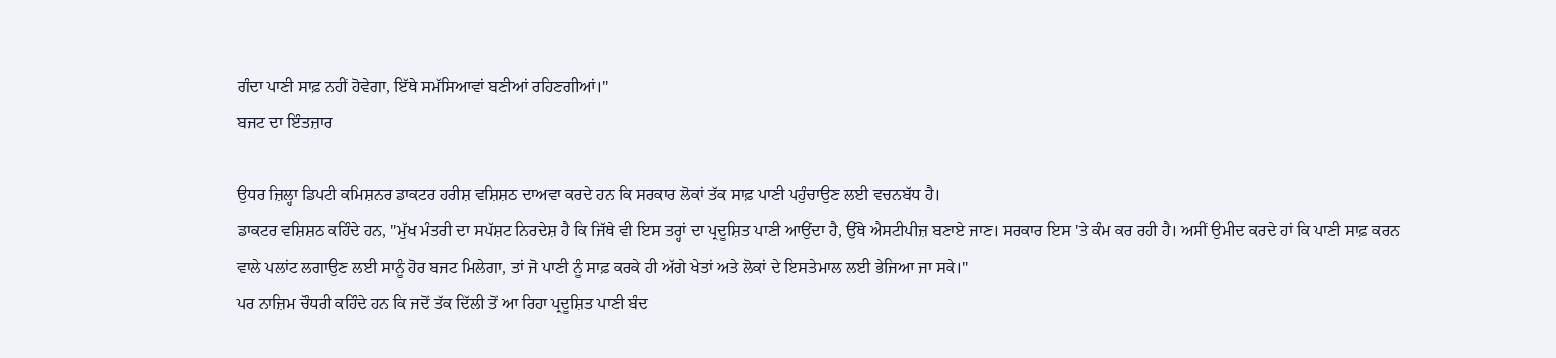ਗੰਦਾ ਪਾਣੀ ਸਾਫ਼ ਨਹੀਂ ਹੋਵੇਗਾ, ਇੱਥੇ ਸਮੱਸਿਆਵਾਂ ਬਣੀਆਂ ਰਹਿਣਗੀਆਂ।"
ਬਜਟ ਦਾ ਇੰਤਜ਼ਾਰ

ਉਧਰ ਜ਼ਿਲ੍ਹਾ ਡਿਪਟੀ ਕਮਿਸ਼ਨਰ ਡਾਕਟਰ ਹਰੀਸ਼ ਵਸ਼ਿਸ਼ਠ ਦਾਅਵਾ ਕਰਦੇ ਹਨ ਕਿ ਸਰਕਾਰ ਲੋਕਾਂ ਤੱਕ ਸਾਫ਼ ਪਾਣੀ ਪਹੁੰਚਾਉਣ ਲਈ ਵਚਨਬੱਧ ਹੈ।
ਡਾਕਟਰ ਵਸ਼ਿਸ਼ਠ ਕਹਿੰਦੇ ਹਨ, "ਮੁੱਖ ਮੰਤਰੀ ਦਾ ਸਪੱਸ਼ਟ ਨਿਰਦੇਸ਼ ਹੈ ਕਿ ਜਿੱਥੇ ਵੀ ਇਸ ਤਰ੍ਹਾਂ ਦਾ ਪ੍ਰਦੂਸ਼ਿਤ ਪਾਣੀ ਆਉਂਦਾ ਹੈ, ਉੱਥੇ ਐਸਟੀਪੀਜ਼ ਬਣਾਏ ਜਾਣ। ਸਰਕਾਰ ਇਸ 'ਤੇ ਕੰਮ ਕਰ ਰਹੀ ਹੈ। ਅਸੀਂ ਉਮੀਦ ਕਰਦੇ ਹਾਂ ਕਿ ਪਾਣੀ ਸਾਫ਼ ਕਰਨ ਵਾਲੇ ਪਲਾਂਟ ਲਗਾਉਣ ਲਈ ਸਾਨੂੰ ਹੋਰ ਬਜਟ ਮਿਲੇਗਾ, ਤਾਂ ਜੋ ਪਾਣੀ ਨੂੰ ਸਾਫ਼ ਕਰਕੇ ਹੀ ਅੱਗੇ ਖੇਤਾਂ ਅਤੇ ਲੋਕਾਂ ਦੇ ਇਸਤੇਮਾਲ ਲਈ ਭੇਜਿਆ ਜਾ ਸਕੇ।"
ਪਰ ਨਾਜ਼ਿਮ ਚੌਧਰੀ ਕਹਿੰਦੇ ਹਨ ਕਿ ਜਦੋਂ ਤੱਕ ਦਿੱਲੀ ਤੋਂ ਆ ਰਿਹਾ ਪ੍ਰਦੂਸ਼ਿਤ ਪਾਣੀ ਬੰਦ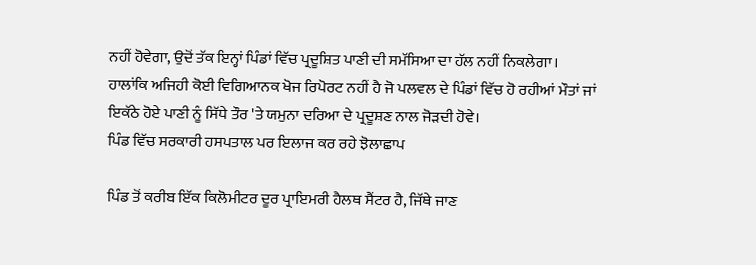ਨਹੀਂ ਹੋਵੇਗਾ, ਉਦੋਂ ਤੱਕ ਇਨ੍ਹਾਂ ਪਿੰਡਾਂ ਵਿੱਚ ਪ੍ਰਦੂਸ਼ਿਤ ਪਾਣੀ ਦੀ ਸਮੱਸਿਆ ਦਾ ਹੱਲ ਨਹੀਂ ਨਿਕਲੇਗਾ।
ਹਾਲਾਂਕਿ ਅਜਿਹੀ ਕੋਈ ਵਿਗਿਆਨਕ ਖੋਜ ਰਿਪੋਰਟ ਨਹੀਂ ਹੈ ਜੋ ਪਲਵਲ ਦੇ ਪਿੰਡਾਂ ਵਿੱਚ ਹੋ ਰਹੀਆਂ ਮੌਤਾਂ ਜਾਂ ਇਕੱਠੇ ਹੋਏ ਪਾਣੀ ਨੂੰ ਸਿੱਧੇ ਤੌਰ 'ਤੇ ਯਮੁਨਾ ਦਰਿਆ ਦੇ ਪ੍ਰਦੂਸ਼ਣ ਨਾਲ ਜੋੜਦੀ ਹੋਵੇ।
ਪਿੰਡ ਵਿੱਚ ਸਰਕਾਰੀ ਹਸਪਤਾਲ ਪਰ ਇਲਾਜ ਕਰ ਰਹੇ ਝੋਲਾਛਾਪ

ਪਿੰਡ ਤੋਂ ਕਰੀਬ ਇੱਕ ਕਿਲੋਮੀਟਰ ਦੂਰ ਪ੍ਰਾਇਮਰੀ ਹੈਲਥ ਸੈਂਟਰ ਹੈ, ਜਿੱਥੇ ਜਾਣ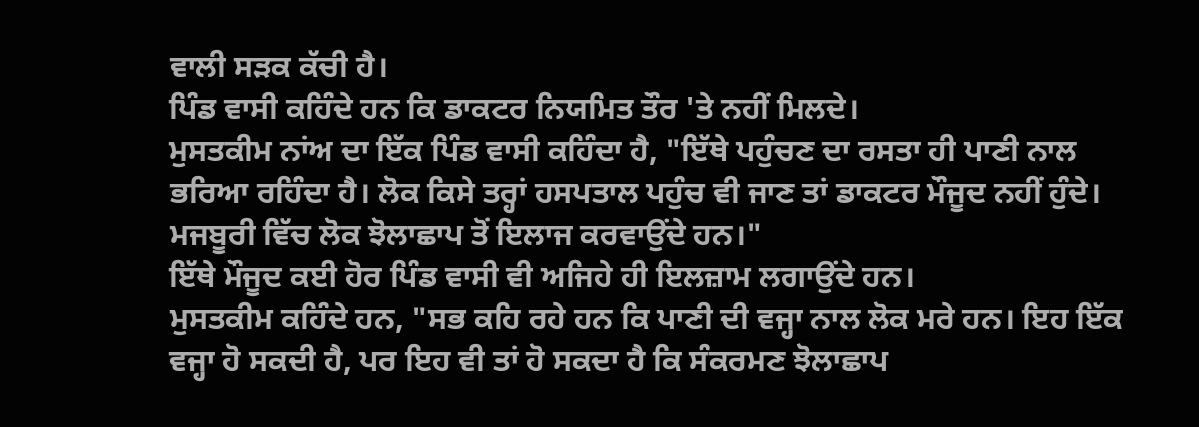ਵਾਲੀ ਸੜਕ ਕੱਚੀ ਹੈ।
ਪਿੰਡ ਵਾਸੀ ਕਹਿੰਦੇ ਹਨ ਕਿ ਡਾਕਟਰ ਨਿਯਮਿਤ ਤੌਰ 'ਤੇ ਨਹੀਂ ਮਿਲਦੇ।
ਮੁਸਤਕੀਮ ਨਾਂਅ ਦਾ ਇੱਕ ਪਿੰਡ ਵਾਸੀ ਕਹਿੰਦਾ ਹੈ, "ਇੱਥੇ ਪਹੁੰਚਣ ਦਾ ਰਸਤਾ ਹੀ ਪਾਣੀ ਨਾਲ ਭਰਿਆ ਰਹਿੰਦਾ ਹੈ। ਲੋਕ ਕਿਸੇ ਤਰ੍ਹਾਂ ਹਸਪਤਾਲ ਪਹੁੰਚ ਵੀ ਜਾਣ ਤਾਂ ਡਾਕਟਰ ਮੌਜੂਦ ਨਹੀਂ ਹੁੰਦੇ। ਮਜਬੂਰੀ ਵਿੱਚ ਲੋਕ ਝੋਲਾਛਾਪ ਤੋਂ ਇਲਾਜ ਕਰਵਾਉਂਦੇ ਹਨ।"
ਇੱਥੇ ਮੌਜੂਦ ਕਈ ਹੋਰ ਪਿੰਡ ਵਾਸੀ ਵੀ ਅਜਿਹੇ ਹੀ ਇਲਜ਼ਾਮ ਲਗਾਉਂਦੇ ਹਨ।
ਮੁਸਤਕੀਮ ਕਹਿੰਦੇ ਹਨ, "ਸਭ ਕਹਿ ਰਹੇ ਹਨ ਕਿ ਪਾਣੀ ਦੀ ਵਜ੍ਹਾ ਨਾਲ ਲੋਕ ਮਰੇ ਹਨ। ਇਹ ਇੱਕ ਵਜ੍ਹਾ ਹੋ ਸਕਦੀ ਹੈ, ਪਰ ਇਹ ਵੀ ਤਾਂ ਹੋ ਸਕਦਾ ਹੈ ਕਿ ਸੰਕਰਮਣ ਝੋਲਾਛਾਪ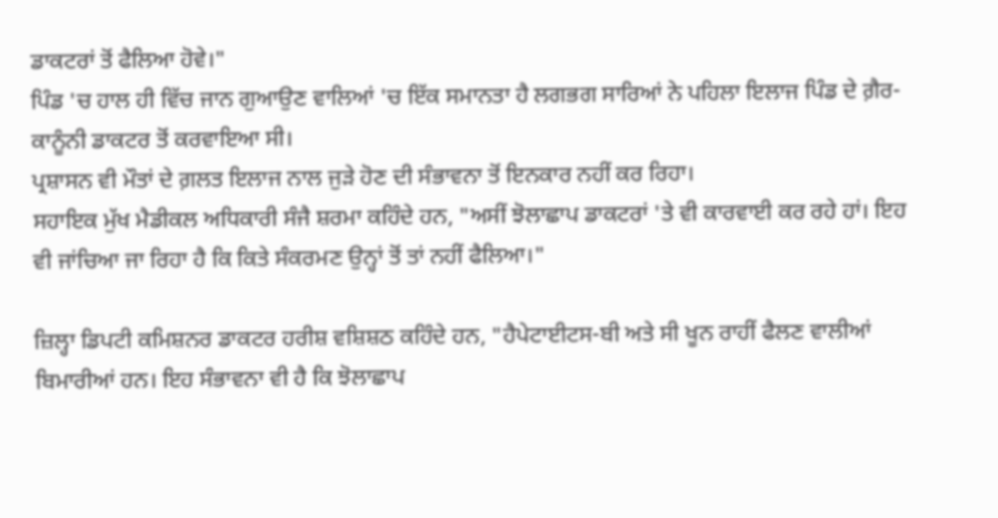ਡਾਕਟਰਾਂ ਤੋਂ ਫੈਲਿਆ ਹੋਵੇ।"
ਪਿੰਡ 'ਚ ਹਾਲ ਹੀ ਵਿੱਚ ਜਾਨ ਗੁਆਉਣ ਵਾਲਿਆਂ 'ਚ ਇੱਕ ਸਮਾਨਤਾ ਹੈ ਲਗਭਗ ਸਾਰਿਆਂ ਨੇ ਪਹਿਲਾ ਇਲਾਜ ਪਿੰਡ ਦੇ ਗ਼ੈਰ-ਕਾਨੂੰਨੀ ਡਾਕਟਰ ਤੋਂ ਕਰਵਾਇਆ ਸੀ।
ਪ੍ਰਸ਼ਾਸਨ ਵੀ ਮੌਤਾਂ ਦੇ ਗ਼ਲਤ ਇਲਾਜ ਨਾਲ ਜੁੜੇ ਹੋਣ ਦੀ ਸੰਭਾਵਨਾ ਤੋਂ ਇਨਕਾਰ ਨਹੀਂ ਕਰ ਰਿਹਾ।
ਸਹਾਇਕ ਮੁੱਖ ਮੈਡੀਕਲ ਅਧਿਕਾਰੀ ਸੰਜੈ ਸ਼ਰਮਾ ਕਹਿੰਦੇ ਹਨ, "ਅਸੀਂ ਝੋਲਾਛਾਪ ਡਾਕਟਰਾਂ 'ਤੇ ਵੀ ਕਾਰਵਾਈ ਕਰ ਰਹੇ ਹਾਂ। ਇਹ ਵੀ ਜਾਂਚਿਆ ਜਾ ਰਿਹਾ ਹੈ ਕਿ ਕਿਤੇ ਸੰਕਰਮਣ ਉਨ੍ਹਾਂ ਤੋਂ ਤਾਂ ਨਹੀਂ ਫੈਲਿਆ।"

ਜ਼ਿਲ੍ਹਾ ਡਿਪਟੀ ਕਮਿਸ਼ਨਰ ਡਾਕਟਰ ਹਰੀਸ਼ ਵਸ਼ਿਸ਼ਠ ਕਹਿੰਦੇ ਹਨ, "ਹੈਪੇਟਾਈਟਸ-ਬੀ ਅਤੇ ਸੀ ਖੂਨ ਰਾਹੀਂ ਫੈਲਣ ਵਾਲੀਆਂ ਬਿਮਾਰੀਆਂ ਹਨ। ਇਹ ਸੰਭਾਵਨਾ ਵੀ ਹੈ ਕਿ ਝੋਲਾਛਾਪ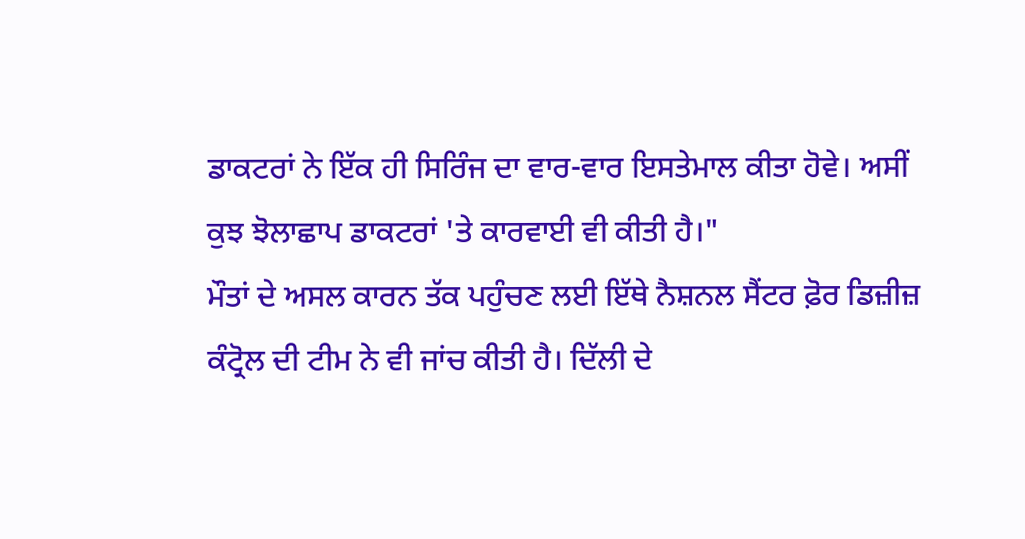ਡਾਕਟਰਾਂ ਨੇ ਇੱਕ ਹੀ ਸਿਰਿੰਜ ਦਾ ਵਾਰ-ਵਾਰ ਇਸਤੇਮਾਲ ਕੀਤਾ ਹੋਵੇ। ਅਸੀਂ ਕੁਝ ਝੋਲਾਛਾਪ ਡਾਕਟਰਾਂ 'ਤੇ ਕਾਰਵਾਈ ਵੀ ਕੀਤੀ ਹੈ।"
ਮੌਤਾਂ ਦੇ ਅਸਲ ਕਾਰਨ ਤੱਕ ਪਹੁੰਚਣ ਲਈ ਇੱਥੇ ਨੈਸ਼ਨਲ ਸੈਂਟਰ ਫ਼ੋਰ ਡਿਜ਼ੀਜ਼ ਕੰਟ੍ਰੋਲ ਦੀ ਟੀਮ ਨੇ ਵੀ ਜਾਂਚ ਕੀਤੀ ਹੈ। ਦਿੱਲੀ ਦੇ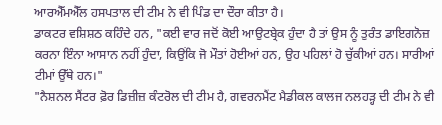ਆਰਐੱਮਐੱਲ ਹਸਪਤਾਲ ਦੀ ਟੀਮ ਨੇ ਵੀ ਪਿੰਡ ਦਾ ਦੌਰਾ ਕੀਤਾ ਹੈ।
ਡਾਕਟਰ ਵਸ਼ਿਸ਼ਠ ਕਹਿੰਦੇ ਹਨ, "ਕਈ ਵਾਰ ਜਦੋਂ ਕੋਈ ਆਉਟਬ੍ਰੇਕ ਹੁੰਦਾ ਹੈ ਤਾਂ ਉਸ ਨੂੰ ਤੁਰੰਤ ਡਾਇਗਨੋਜ਼ ਕਰਨਾ ਇੰਨਾ ਆਸਾਨ ਨਹੀਂ ਹੁੰਦਾ, ਕਿਉਂਕਿ ਜੋ ਮੌਤਾਂ ਹੋਈਆਂ ਹਨ, ਉਹ ਪਹਿਲਾਂ ਹੋ ਚੁੱਕੀਆਂ ਹਨ। ਸਾਰੀਆਂ ਟੀਮਾਂ ਉੱਥੇ ਹਨ।"
"ਨੈਸ਼ਨਲ ਸੈਂਟਰ ਫ਼ੋਰ ਡਿਜ਼ੀਜ਼ ਕੰਟਰੋਲ ਦੀ ਟੀਮ ਹੈ, ਗਵਰਨਮੈਂਟ ਮੈਡੀਕਲ ਕਾਲਜ ਨਲਹੜ੍ਹ ਦੀ ਟੀਮ ਨੇ ਵੀ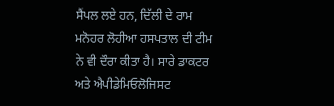ਸੈਂਪਲ ਲਏ ਹਨ, ਦਿੱਲੀ ਦੇ ਰਾਮ ਮਨੋਹਰ ਲੋਹੀਆ ਹਸਪਤਾਲ ਦੀ ਟੀਮ ਨੇ ਵੀ ਦੌਰਾ ਕੀਤਾ ਹੈ। ਸਾਰੇ ਡਾਕਟਰ ਅਤੇ ਐਪੀਡੇਮਿਓਲੋਜਿਸਟ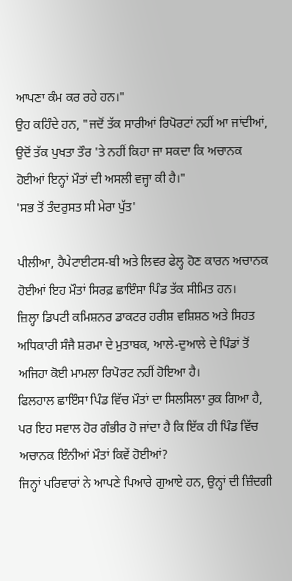ਆਪਣਾ ਕੰਮ ਕਰ ਰਹੇ ਹਨ।"
ਉਹ ਕਹਿੰਦੇ ਹਨ, "ਜਦੋਂ ਤੱਕ ਸਾਰੀਆਂ ਰਿਪੋਰਟਾਂ ਨਹੀਂ ਆ ਜਾਂਦੀਆਂ, ਉਦੋਂ ਤੱਕ ਪੁਖਤਾ ਤੌਰ 'ਤੇ ਨਹੀਂ ਕਿਹਾ ਜਾ ਸਕਦਾ ਕਿ ਅਚਾਨਕ ਹੋਈਆਂ ਇਨ੍ਹਾਂ ਮੌਤਾਂ ਦੀ ਅਸਲੀ ਵਜ੍ਹਾ ਕੀ ਹੈ।"
'ਸਭ ਤੋਂ ਤੰਦਰੁਸਤ ਸੀ ਮੇਰਾ ਪੁੱਤ'

ਪੀਲੀਆ, ਹੈਪੇਟਾਈਟਸ-ਬੀ ਅਤੇ ਲਿਵਰ ਫੇਲ੍ਹ ਹੋਣ ਕਾਰਨ ਅਚਾਨਕ ਹੋਈਆਂ ਇਹ ਮੌਤਾਂ ਸਿਰਫ਼ ਛਾਇੰਸਾ ਪਿੰਡ ਤੱਕ ਸੀਮਿਤ ਹਨ।
ਜ਼ਿਲ੍ਹਾ ਡਿਪਟੀ ਕਮਿਸ਼ਨਰ ਡਾਕਟਰ ਹਰੀਸ਼ ਵਸ਼ਿਸ਼ਠ ਅਤੇ ਸਿਹਤ ਅਧਿਕਾਰੀ ਸੰਜੈ ਸ਼ਰਮਾ ਦੇ ਮੁਤਾਬਕ, ਆਲੇ-ਦੁਆਲੇ ਦੇ ਪਿੰਡਾਂ ਤੋਂ ਅਜਿਹਾ ਕੋਈ ਮਾਮਲਾ ਰਿਪੋਰਟ ਨਹੀਂ ਹੋਇਆ ਹੈ।
ਫਿਲਹਾਲ ਛਾਇੰਸਾ ਪਿੰਡ ਵਿੱਚ ਮੌਤਾਂ ਦਾ ਸਿਲਸਿਲਾ ਰੁਕ ਗਿਆ ਹੈ, ਪਰ ਇਹ ਸਵਾਲ ਹੋਰ ਗੰਭੀਰ ਹੋ ਜਾਂਦਾ ਹੈ ਕਿ ਇੱਕ ਹੀ ਪਿੰਡ ਵਿੱਚ ਅਚਾਨਕ ਇੰਨੀਆਂ ਮੌਤਾਂ ਕਿਵੇਂ ਹੋਈਆਂ?
ਜਿਨ੍ਹਾਂ ਪਰਿਵਾਰਾਂ ਨੇ ਆਪਣੇ ਪਿਆਰੇ ਗੁਆਏ ਹਨ, ਉਨ੍ਹਾਂ ਦੀ ਜ਼ਿੰਦਗੀ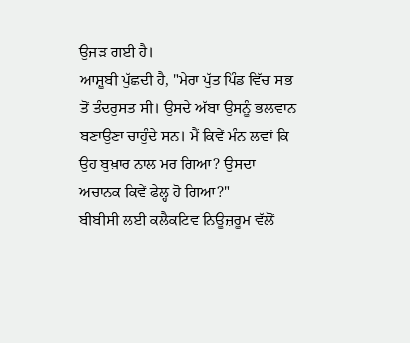ਉਜੜ ਗਈ ਹੈ।
ਆਸ਼ੂਬੀ ਪੁੱਛਦੀ ਹੈ, "ਮੇਰਾ ਪੁੱਤ ਪਿੰਡ ਵਿੱਚ ਸਭ ਤੋਂ ਤੰਦਰੁਸਤ ਸੀ। ਉਸਦੇ ਅੱਬਾ ਉਸਨੂੰ ਭਲਵਾਨ ਬਣਾਉਣਾ ਚਾਹੁੰਦੇ ਸਨ। ਮੈਂ ਕਿਵੇਂ ਮੰਨ ਲਵਾਂ ਕਿ ਉਹ ਬੁਖ਼ਾਰ ਨਾਲ ਮਰ ਗਿਆ? ਉਸਦਾ ਅਚਾਨਕ ਕਿਵੇਂ ਫੇਲ੍ਹ ਹੋ ਗਿਆ?"
ਬੀਬੀਸੀ ਲਈ ਕਲੈਕਟਿਵ ਨਿਊਜ਼ਰੂਮ ਵੱਲੋਂ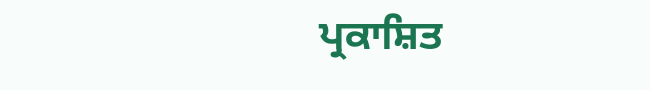ਪ੍ਰਕਾਸ਼ਿਤ